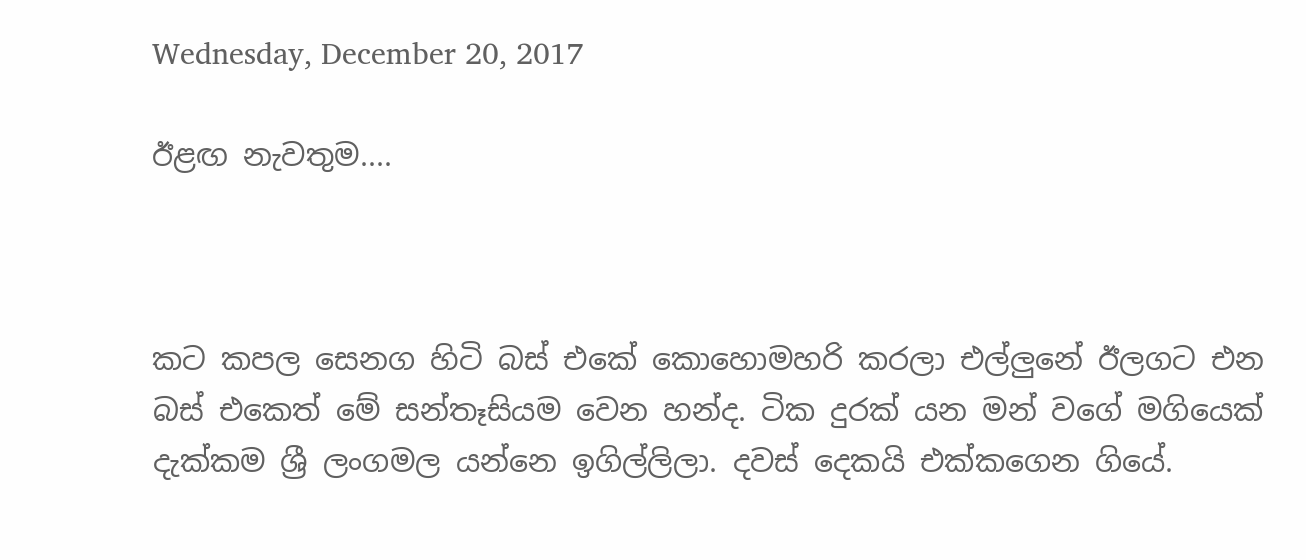Wednesday, December 20, 2017

ඊළඟ නැවතුම....



කට කපල සෙනග හිටි බස් එකේ කොහොමහරි කරලා එල්ලුනේ ඊලගට එන බස් එකෙත් මේ සන්තෑසියම වෙන හන්ද. ටික දුරක් යන මන් වගේ මගියෙක් දැක්කම ශ්‍රී ලංගමල යන්නෙ ඉගිල්ලිලා. දවස් දෙකයි එක්කගෙන ගියේ.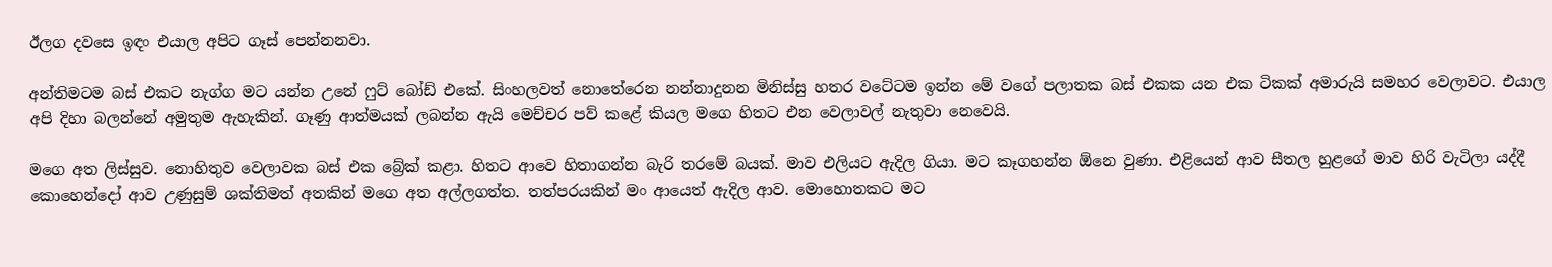ඊලග දවසෙ ඉඳං එයාල අපිට ගෑස් පෙන්නනවා.

අන්තිමටම බස් එකට නැග්ග මට යන්න උනේ ෆුට් බෝඩ් එකේ. සිංහලවත් නොතේරෙන නන්නාදුනන මිනිස්සු හතර වටේටම ඉන්න මේ වගේ පලාතක බස් එකක යන එක ටිකක් අමාරුයි සමහර වෙලාවට. එයාල අපි දිහා බලන්නේ අමුතුම ඇහැකින්. ගෑණු ආත්මයක් ලබන්න ඇයි මෙච්චර පව් කළේ කියල මගෙ හිතට එන වෙලාවල් නැතුවා නෙවෙයි.

මගෙ අත ලිස්සුව. නොහිතුව වෙලාවක බස් එක බ්‍රේක් කළා. හිතට ආවෙ හිතාගන්න බැරි තරමේ බයක්. මාව එලියට ඇදිල ගියා. මට කෑගහන්න ඕනෙ වුණා. එළියෙන් ආව සීතල හුළගේ මාව හිරි වැටිලා යද්දී කොහෙන්දෝ ආව උණුසුම් ශක්තිමත් අතකින් මගෙ අත අල්ලගත්ත. තත්පරයකින් මං ආයෙත් ඇදිල ආව. මොහොතකට මට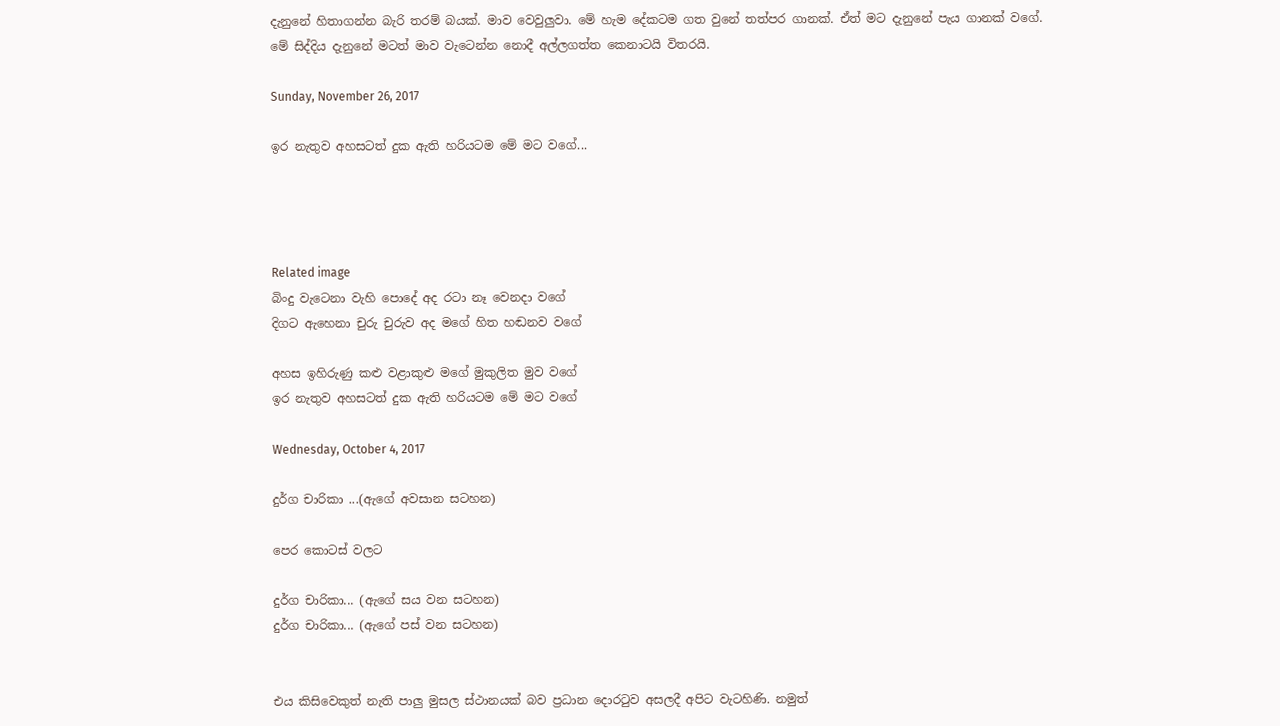දැනුනේ හිතාගන්න බැරි තරම් බයක්. මාව වෙවුලුවා. මේ හැම දේකටම ගත වුනේ තත්පර ගානක්. ඒත් මට දැනුනේ පැය ගානක් වගේ. මේ සිද්දිය දැනුනේ මටත් මාව වැටෙන්න නොදී අල්ලගත්ත කෙනාටයි විතරයි.

Sunday, November 26, 2017

ඉර නැතුව අහසටත් දුක ඇති හරියටම මේ මට වගේ...




Related image
බිංදු වැටෙනා වැහි පොදේ අද රටා නෑ වෙනදා වගේ
දිගට ඇහෙනා චුරු චුරුව අද මගේ හිත හඬනව වගේ

අහස ඉහිරුණු කළු වළාකුළු මගේ මුකුලිත මුව වගේ
ඉර නැතුව අහසටත් දුක ඇති හරියටම මේ මට වගේ

Wednesday, October 4, 2017

දුර්ග චාරිකා ...(ඇගේ අවසාන සටහන)

පෙර කොටස් වලට

දුර්ග චාරිකා... (ඇගේ සය වන සටහන)
දුර්ග චාරිකා... (ඇගේ පස් වන සටහන)


එය කිසිවෙකුත් නැති පාලු මුසල ස්ථානයක් බව ප්‍රධාන දොරටුව අසලදී අපිට වැටහිණි. නමුත්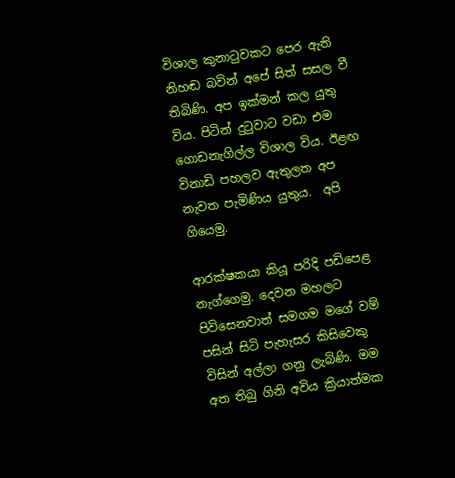විශාල කුනාටුවකට පෙර ඇති නිහඬ බවින් අපේ සිත් සසල වී තිබිණි. අප ඉක්මන් කල යුතු විය. පිටින් දුටුවාට වඩා එම ගොඩනැගිල්ල විශාල විය. ඊළඟ විනාඩි පහලව ඇතුලත අප නැවත පැමිණිය යුතුය.  අපි ගියෙමු.

ආරක්ෂකයා කියූ පරිදි පඩිපෙළ නැග්ගෙමු. දෙවන මහලට පිවිසෙනවාත් සමගම මගේ වම් පසින් සිටි පැහැසර කිසිවෙකු විසින් අල්ලා ගනු ලැබිණි. මම අත තිබු ගිනි අවිය ක්‍රියාත්මක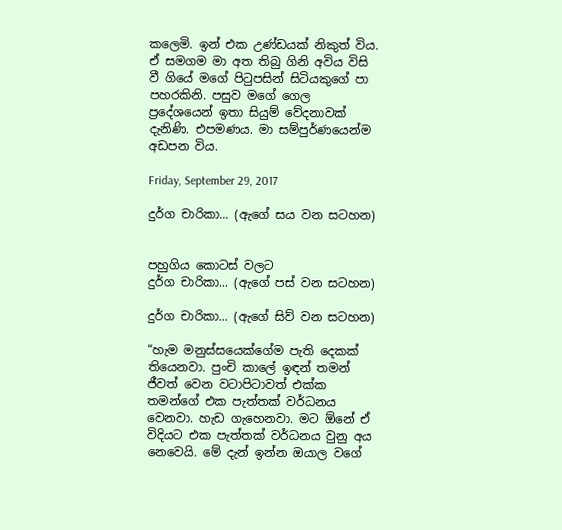කලෙමි. ඉන් එක උණ්ඩයක් නිකුත් විය. ඒ සමගම මා අත තිබු ගිනි අවිය විසි වී ගියේ මගේ පිටුපසින් සිටියකුගේ පා පහරකිනි. පසුව මගේ ගෙල ප්‍රදේශයෙන් ඉතා සියුම් වේදනාවක් දැනිණි. එපමණය. මා සම්පුර්ණයෙන්ම අඩපන විය.

Friday, September 29, 2017

දුර්ග චාරිකා... (ඇගේ සය වන සටහන)


පහුගිය කොටස් වලට
දුර්ග චාරිකා... (ඇගේ පස් වන සටහන)

දුර්ග චාරිකා... (ඇගේ සිව් වන සටහන)

“හැම මනුස්සයෙක්ගේම පැති දෙකක් තියෙනවා. පුංචි කාලේ ඉඳන් තමන් ජීවත් වෙන වටාපිටාවත් එක්ක තමන්ගේ එක පැත්තක් වර්ධනය වෙනවා. හැඩ ගැහෙනවා. මට ඕනේ ඒ විදියට එක පැත්තක් වර්ධනය වුනු අය නෙවෙයි. මේ දැන් ඉන්න ඔයාල වගේ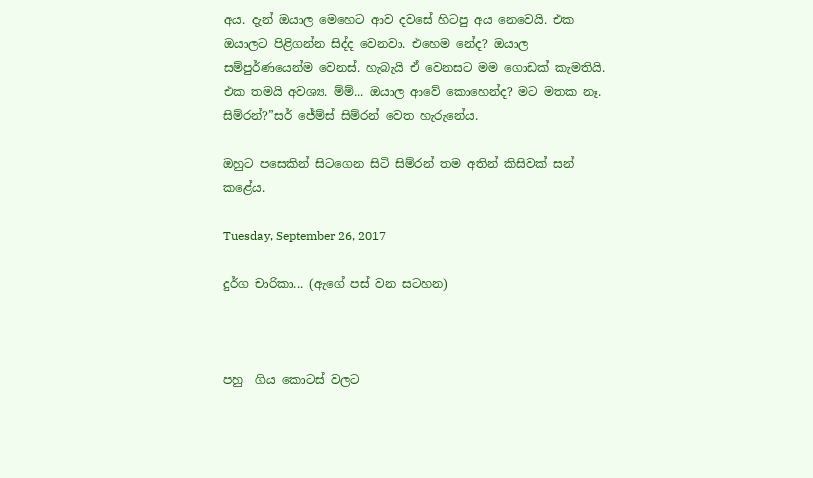අය. දැන් ඔයාල මෙහෙට ආව දවසේ හිටපු අය නෙවෙයි. එක ඔයාලට පිළිගන්න සිද්ද වෙනවා. එහෙම නේද? ඔයාල සම්පුර්ණයෙන්ම වෙනස්. හැබැයි ඒ වෙනසට මම ගොඩක් කැමතියි. එක තමයි අවශ්‍ය. ම්ම්... ඔයාල ආවේ කොහෙන්ද? මට මතක නෑ. සිම්රන්?”සර් ජේම්ස් සිම්රන් වෙත හැරුනේය.

ඔහුට පසෙකින් සිටගෙන සිටි සිම්රන් තම අතින් කිසිවක් සන් කළේය.

Tuesday, September 26, 2017

දුර්ග චාරිකා... (ඇගේ පස් වන සටහන)



පහු  ගිය කොටස් වලට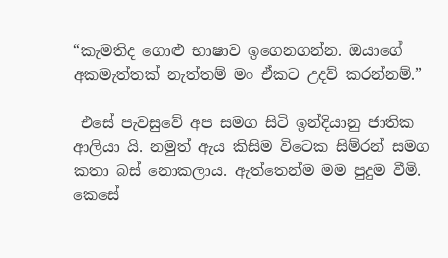“කැමතිද ගොළු භාෂාව ඉගෙනගන්න. ඔයාගේ අකමැත්තක් නැත්තම් මං ඒකට උදව් කරන්නම්.”

 එසේ පැවසුවේ අප සමග සිටි ඉන්දියානු ජාතික ආලියා යි. නමුත් ඇය කිසිම විටෙක සිම්රන් සමග කතා බස් නොකලාය. ඇත්තෙන්ම මම පුදුම වීමි. කෙසේ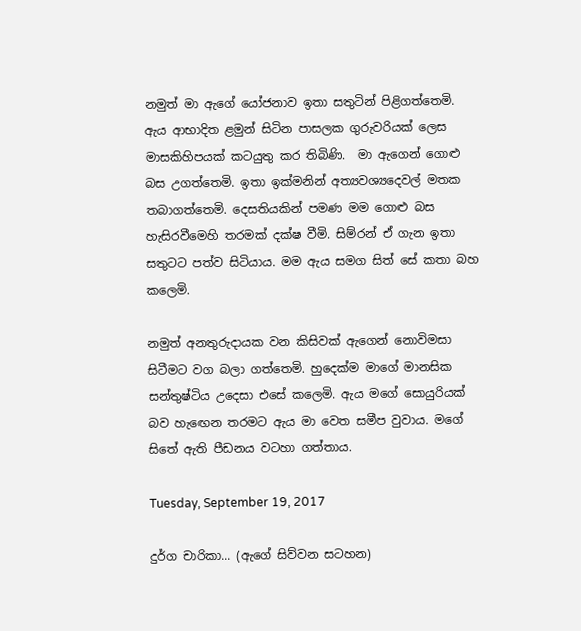නමුත් මා ඇගේ යෝජනාව ඉතා සතුටින් පිළිගත්තෙමි. ඇය ආභාදිත ළමුන් සිටින පාසලක ගුරුවරියක් ලෙස මාසකිහිපයක් කටයුතු කර තිබිණි.  මා ඇගෙන් ගොළු බස උගත්තෙමි. ඉතා ඉක්මනින් අත්‍යවශ්‍යදෙවල් මතක තබාගත්තෙමි. දෙසතියකින් පමණ මම ගොළු බස හැසිරවීමෙහි තරමක් දක්ෂ වීමි. සිම්රන් ඒ ගැන ඉතා සතුටට පත්ව සිටියාය. මම ඇය සමග සිත් සේ කතා බහ
කලෙමි.

නමුත් අනතුරුදායක වන කිසිවක් ඇගෙන් නොවිමසා සිටීමට වග බලා ගත්තෙමි. හුදෙක්ම මාගේ මානසික සන්තුෂ්ටිය උදෙසා එසේ කලෙමි. ඇය මගේ සොයුරියක් බව හැඟෙන තරමට ඇය මා වෙත සමීප වුවාය. මගේ සිතේ ඇති පීඩනය වටහා ගත්තාය.

Tuesday, September 19, 2017

දුර්ග චාරිකා... (ඇගේ සිව්වන සටහන)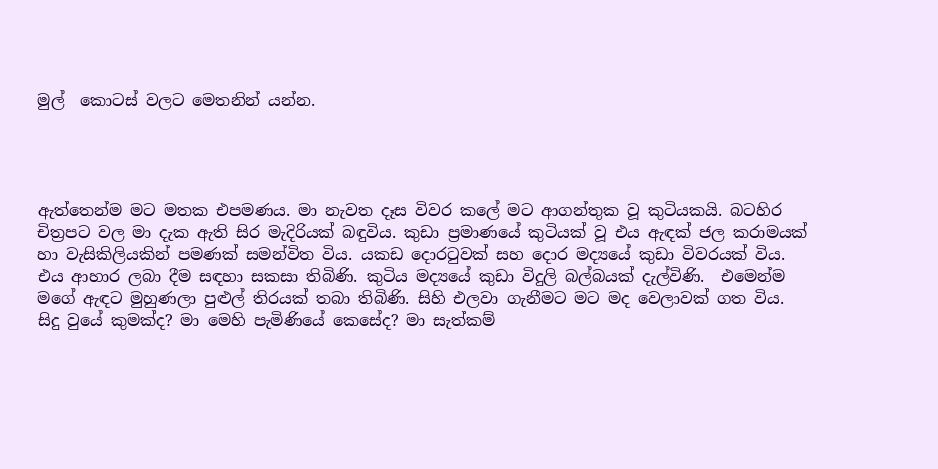මුල්  කොටස් වලට මෙතනින් යන්න.




ඇත්තෙන්ම මට මතක එපමණය. මා නැවත දෑස විවර කලේ මට ආගන්තුක වූ කුටියකයි. බටහිර චිත්‍රපට වල මා දැක ඇති සිර මැදිරියක් බඳුවිය. කුඩා ප්‍රමාණයේ කුටියක් වූ එය ඇඳක් ජල කරාමයක් හා වැසිකිලියකින් පමණක් සමන්විත විය. යකඩ දොරටුවක් සහ දොර මද්‍යයේ කුඩා විවරයක් විය. එය ආහාර ලබා දීම සඳහා සකසා තිබිණි. කුටිය මද්‍යයේ කුඩා විදුලි බල්බයක් දැල්විණි.  එමෙන්ම මගේ ඇඳට මුහුණලා පුළුල් තිරයක් තබා තිබිණි. සිහි එලවා ගැනීමට මට මද වෙලාවක් ගත විය. සිදු වුයේ කුමක්ද? මා මෙහි පැමිණියේ කෙසේද? මා සැත්කම්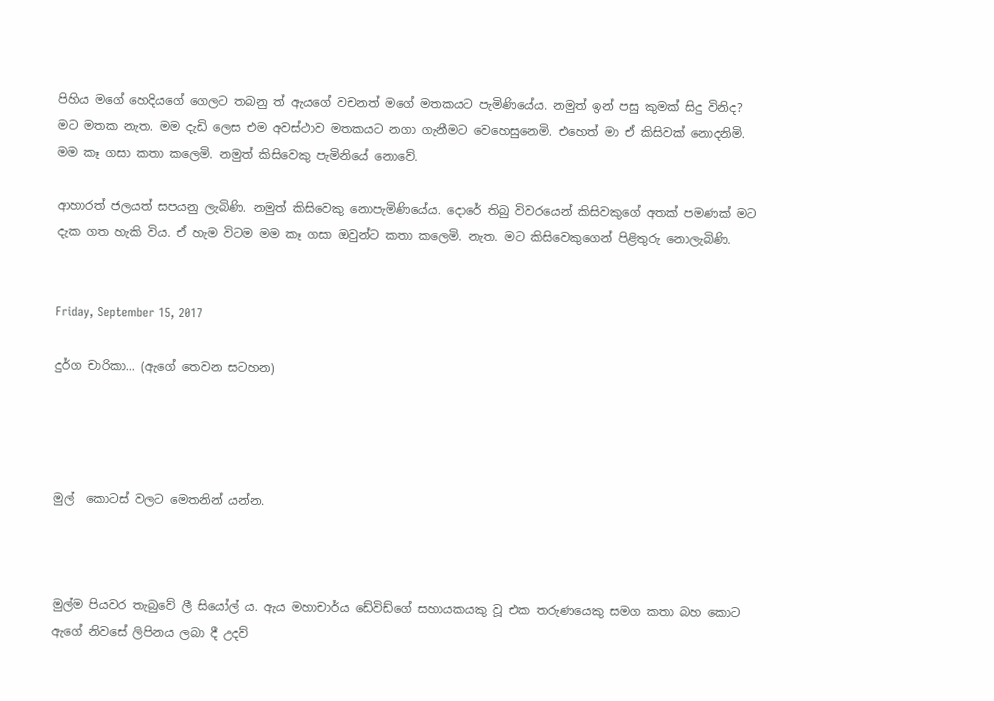පිහිය මගේ හෙදියගේ ගෙලට තබනු ත් ඇයගේ වචනත් මගේ මතකයට පැමිණියේය. නමුත් ඉන් පසු කුමක් සිදු විනිද? මට මතක නැත. මම දැඩි ලෙස එම අවස්ථාව මතකයට නගා ගැනීමට වෙහෙසුනෙමි. එහෙත් මා ඒ කිසිවක් නොදනිමි. මම කෑ ගසා කතා කලෙමි. නමුත් කිසිවෙකු පැමිනියේ නොවේ.

ආහාරත් ජලයත් සපයනු ලැබිණි. නමුත් කිසිවෙකු නොපැමිණියේය. දොරේ තිබු විවරයෙන් කිසිවකුගේ අතක් පමණක් මට දැක ගත හැකි විය. ඒ හැම විටම මම කෑ ගසා ඔවුන්ට කතා කලෙමි. නැත. මට කිසිවෙකුගෙන් පිළිතුරු නොලැබිණි.


Friday, September 15, 2017

දුර්ග චාරිකා... (ඇගේ තෙවන සටහන)




මුල්  කොටස් වලට මෙතනින් යන්න.



මුල්ම පියවර තැබුවේ ලී සියෝල් ය. ඇය මහාචාර්ය ඩේවිඩ්ගේ සහායකයකු වූ එක තරුණයෙකු සමග කතා බහ කොට ඇගේ නිවසේ ලිපිනය ලබා දී උදව්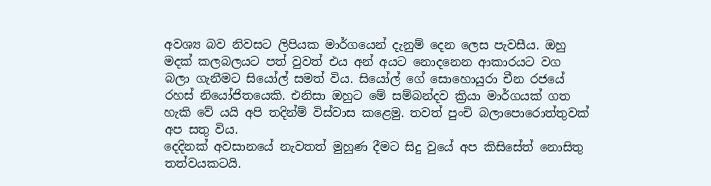අවශ්‍ය බව නිවසට ලිපියක මාර්ගයෙන් දැනුම් දෙන ලෙස පැවසීය. ඔහු මදක් කලබලයට පත් වුවත් එය අන් අයට නොදනෙන ආකාරයට වග බලා ගැනීමට සියෝල් සමත් විය. සියෝල් ගේ සොහොයුරා චීන රජයේ රහස් නියෝජිතයෙකි. එනිසා ඔහුට මේ සම්බන්දව ක්‍රියා මාර්ගයක් ගත හැකි වේ යයි අපි තදින්ම් විස්වාස කළෙමු. තවත් පුංචි බලාපොරොත්තුවක් අප සතු විය.
දෙදිනක් අවසානයේ නැවතත් මුහුණ දීමට සිදු වුයේ අප කිසිසේත් නොසිතු තත්වයකටයි.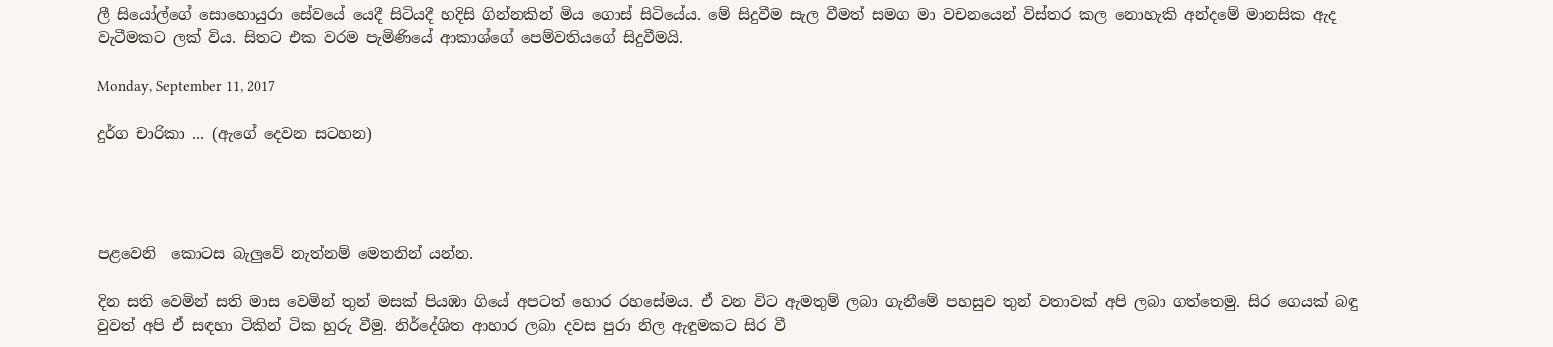ලී සියෝල්ගේ සොහොයුරා සේවයේ යෙදී සිටියදී හදිසි ගින්නකින් මිය ගොස් සිටියේය. මේ සිදුවීම සැල වීමත් සමග මා වචනයෙන් විස්තර කල නොහැකි අන්දමේ මානසික ඇද වැටීමකට ලක් විය. සිතට එක වරම පැමිණියේ ආකාශ්ගේ පෙම්වතියගේ සිදුවීමයි.

Monday, September 11, 2017

දුර්ග චාරිකා ... (ඇගේ දෙවන සටහන)




පළවෙනි  කොටස බැලුවේ නැත්නම් මෙතනින් යන්න.

දින සති වෙමින් සති මාස වෙමින් තුන් මසක් පියඹා ගියේ අපටත් හොර රහසේමය. ඒ වන විට ඇමතුම් ලබා ගැනීමේ පහසුව තුන් වතාවක් අපි ලබා ගත්තෙමු. සිර ගෙයක් බඳු වුවත් අපි ඒ සඳහා ටිකින් ටික හුරු වීමු. නිර්දේශිත ආහාර ලබා දවස පුරා නිල ඇඳුමකට සිර වී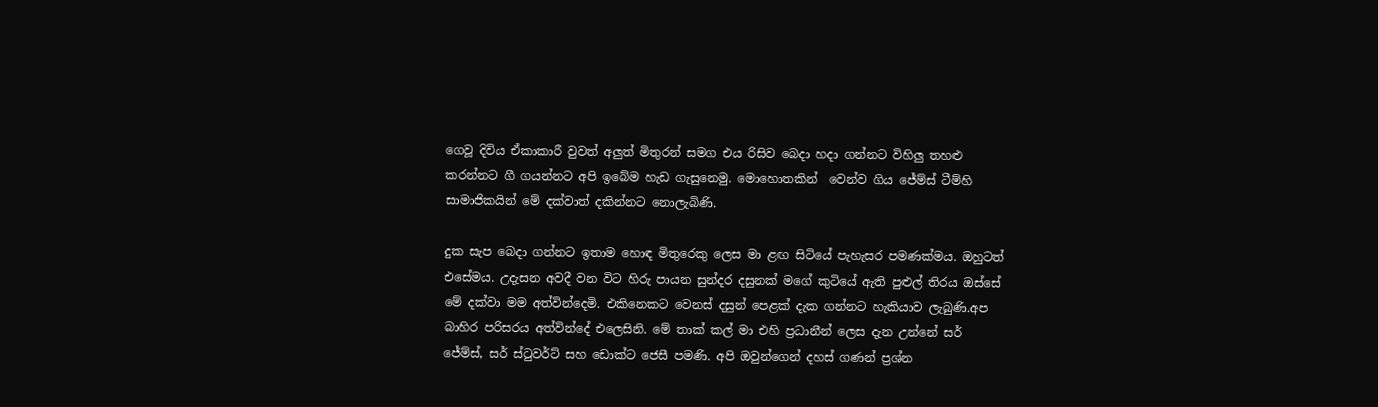ගෙවූ දිවිය ඒකාකාරී වුවත් අලුත් මිතුරන් සමග එය රිසිව බෙදා හදා ගන්නට විහිලු තහළු කරන්නට ගී ගයන්නට අපි ඉබේම හැඩ ගැසුනෙමු. මොහොතකින්  වෙන්ව ගිය ජේම්ස් ටීම්හි සාමාජිකයින් මේ දක්වාත් දකින්නට නොලැබිණි.

දුක සැප බෙදා ගන්නට ඉතාම හොඳ මිතුරෙකු ලෙස මා ළඟ සිටියේ පැහැසර පමණක්මය. ඔහුටත් එසේමය. උදැසන අවදී වන විට හිරු පායන සුන්දර දසුනක් මගේ කුටියේ ඇති පුළුල් තිරය ඔස්සේ මේ දක්වා මම අත්වින්දෙමි. එකිනෙකට වෙනස් දසුන් පෙළක් දැක ගන්නට හැකියාව ලැබුණි.අප බාහිර පරිසරය අත්වින්දේ එලෙසිනි. මේ තාක් කල් මා එහි ප්‍රධානීන් ලෙස දැන උන්නේ සර් ජේම්ස්, සර් ස්ටුවර්ට් සහ ඩොක්ට ජෙසී පමණි. අපි ඔවුන්ගෙන් දහස් ගණන් ප්‍රශ්න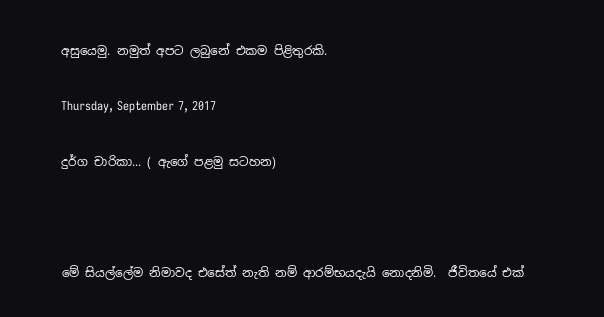අසුයෙමු. නමුත් අපට ලබුනේ එකම පිළිතුරකි.

Thursday, September 7, 2017

දුර්ග චාරිකා... ( ඇගේ පළමු සටහන)



මේ සියල්ලේම නිමාවද එසේත් නැති නම් ආරම්භයදැයි නොදනිමි.  ජීවිතයේ එක්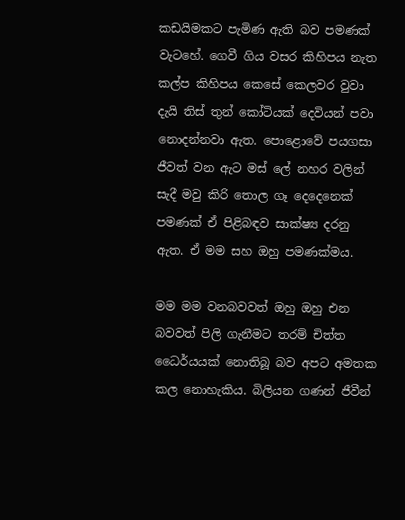කඩයිමකට පැමිණ ඇති බව පමණක් වැටහේ. ගෙවී ගිය වසර කිහිපය නැත කල්ප කිහිපය කෙසේ කෙලවර වුවා දැයි තිස් තුන් කෝටියක් දෙවියන් පවා නොදන්නවා ඇත. පොළොවේ පයගසා ජීවත් වන ඇට මස් ලේ නහර වලින් සැදී මවු කිරි තොල ගෑ දෙදෙනෙක් පමණක් ඒ පිළිබඳව සාක්ෂ්‍ය දරනු ඇත. ඒ මම සහ ඔහු පමණක්මය.

මම මම වනබවවත් ඔහු ඔහු එන බවවත් පිලි ගැනීමට තරම් චිත්ත ධෛර්යයක් නොතිබූ බව අපට අමතක කල නොහැකිය. බිලියන ගණන් ජීවීන්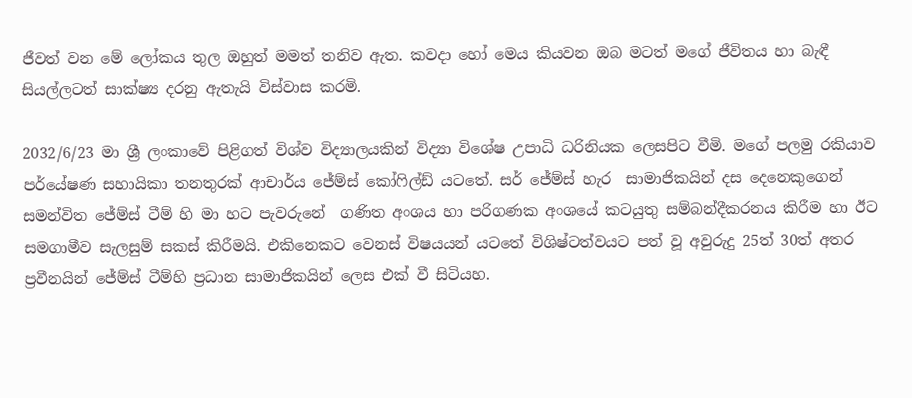ජීවත් වන මේ ලෝකය තුල ඔහුත් මමත් තනිව ඇත. කවදා හෝ මෙය කියවන ඔබ මටත් මගේ ජීවිතය හා බැඳී සියල්ලටත් සාක්ෂ්‍ය දරනු ඇතැයි විස්වාස කරමි.

2032/6/23 මා ශ්‍රී ලංකාවේ පිළිගත් විශ්ව විද්‍යාලයකින් විද්‍යා විශේෂ උපාධි ධරිනියක ලෙසපිට වීමි. මගේ පලමු රකියාව පර්යේෂණ සහායිකා තනතුරක් ආචාර්ය ජේම්ස් කෝෆිල්ඩ් යටතේ. සර් ජේම්ස් හැර  සාමාජිකයින් දස දෙනෙකුගෙන් සමන්විත ජේම්ස් ටීම් හි මා හට පැවරුනේ  ගණිත අංශය හා පරිගණක අංශයේ කටයුතු සම්බන්දීකරනය කිරීම හා ඊට සමගාමීව සැලසුම් සකස් කිරීමයි. එකිනෙකට වෙනස් විෂයයන් යටතේ විශිෂ්ටත්වයට පත් වූ අවුරුදු 25ත් 30ත් අතර ප්‍රවීනයින් ජේම්ස් ටීම්හි ප්‍රධාන සාමාජිකයින් ලෙස එක් වී සිටියහ.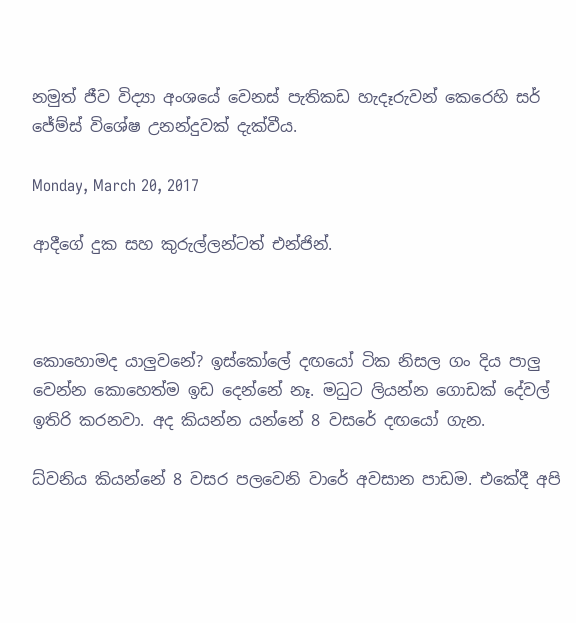නමුත් ජීව විද්‍යා අංශයේ වෙනස් පැතිකඩ හැදෑරුවන් කෙරෙහි සර් ජේම්ස් විශේෂ උනන්දුවක් දැක්වීය.

Monday, March 20, 2017

ආදීගේ දුක සහ කුරුල්ලන්ටත් එන්ජින්.



කොහොමද යාලුවනේ? ඉස්කෝලේ දඟයෝ ටික නිසල ගං දිය පාලු වෙන්න කොහෙත්ම ඉඩ දෙන්නේ නෑ. මධුට ලියන්න ගොඩක් දේවල් ඉතිරි කරනවා. අද කියන්න යන්නේ 8 වසරේ දඟයෝ ගැන.

ධ්වනිය කියන්නේ 8 වසර පලවෙනි වාරේ අවසාන පාඩම. එකේදී අපි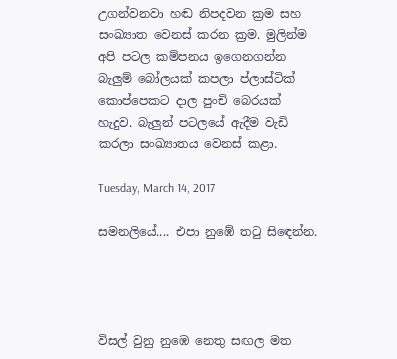උගන්වනවා හඬ නිපදවන ක්‍රම සහ සංඛ්‍යාත වෙනස් කරන ක්‍රම. මුලින්ම අපි පටල කම්පනය ඉගෙනගන්න බැලුම් බෝලයක් කපලා ප්ලාස්ටික් කොප්පෙකට දාල පුංචි බෙරයක් හැදුව. බැලුන් පටලයේ ඇදීම වැඩි කරලා සංඛ්‍යාතය වෙනස් කළා.

Tuesday, March 14, 2017

සමනලියේ.... එපා නුඹේ තටු සිඳෙන්න.




විසල් වුනු නුඹෙ නෙතු සඟල මත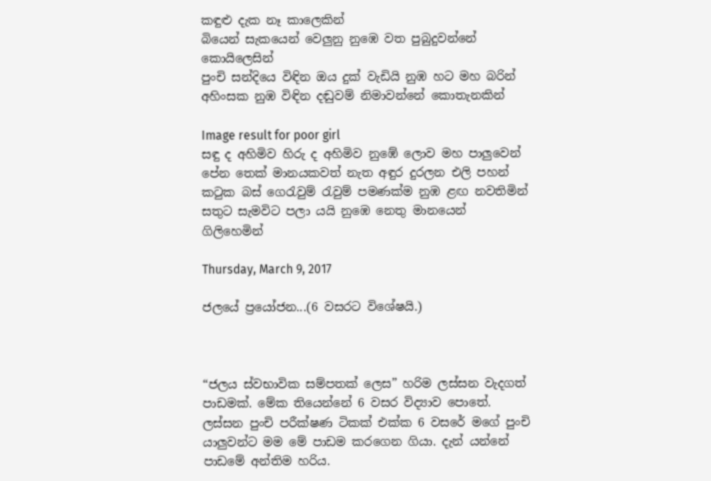කඳුළු දැක නෑ කාලෙකින්
බියෙන් සැකයෙන් වෙලුනු නුඹෙ වත පුබුදුවන්නේ කොයිලෙසින්
පුංචි සන්දියෙ විඳින ඔය දුක් වැඩියි නුඹ හට මහ බරින්
අහිංසක නුඹ විඳින දඬුවම් නිමාවන්නේ කොතැනකින්

Image result for poor girl
සඳු ද අහිමිව හිරු ද අහිමිව නුඹේ ලොව මහ පාලුවෙන්
පේන තෙක් මානයකවත් නැත අඳුර දුරලන එලි පහන්
කටුක බස් ගෙරැවුම් රැවුම් පමණක්ම නුඹ ළඟ නවතිමින්
සතුට සැමවිට පලා යයි නුඹෙ නෙතු මානයෙන් ගිලිහෙමින්

Thursday, March 9, 2017

ජලයේ ප්‍රයෝජන...(6 වසරට විශේෂයි.)



“ජලය ස්වභාවික සම්පතක් ලෙස” හරිම ලස්සන වැදගත් පාඩමක්. මේක තියෙන්නේ 6 වසර විද්‍යාව පොතේ. ලස්සන පුංචි පරීක්ෂණ ටිකක් එක්ක 6 වසරේ මගේ පුංචි යාලුවන්ට මම මේ පාඩම කරගෙන ගියා. දැන් යන්නේ පාඩමේ අන්තිම හරිය.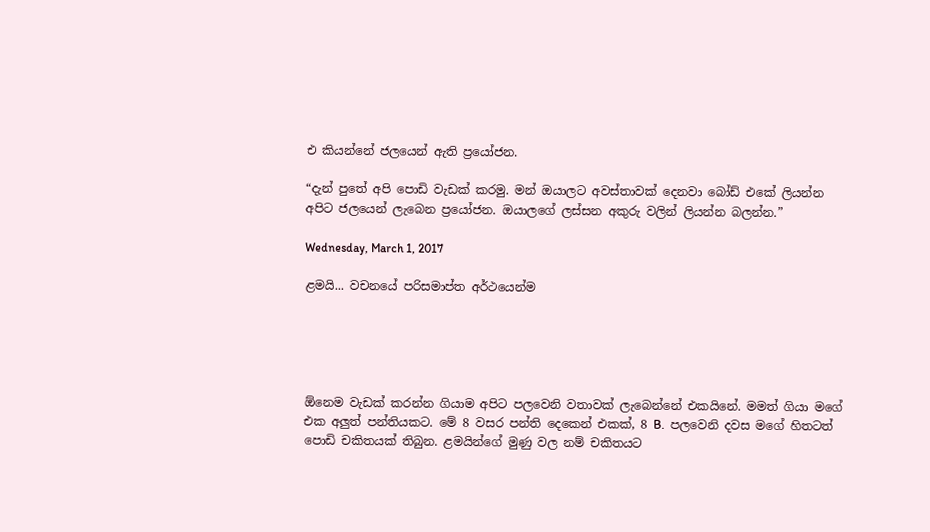එ කියන්නේ ජලයෙන් ඇති ප්‍රයෝජන.

“දැන් පුතේ අපි පොඩි වැඩක් කරමු. මන් ඔයාලට අවස්තාවක් දෙනවා බෝඩ් එකේ ලියන්න අපිට ජලයෙන් ලැබෙන ප්‍රයෝජන. ඔයාලගේ ලස්සන අකුරු වලින් ලියන්න බලන්න.”

Wednesday, March 1, 2017

ළමයි... වචනයේ පරිසමාප්ත අර්ථයෙන්ම





ඕනෙම වැඩක් කරන්න ගියාම අපිට පලවෙනි වතාවක් ලැබෙන්නේ එකයිනේ. මමත් ගියා මගේ එක අලුත් පන්තියකට. මේ 8 වසර පන්ති දෙකෙන් එකක්, 8 B.  පලවෙනි දවස මගේ හිතටත් පොඩි චකිතයක් තිබුන. ළමයින්ගේ මුණු වල නම් චකිතයට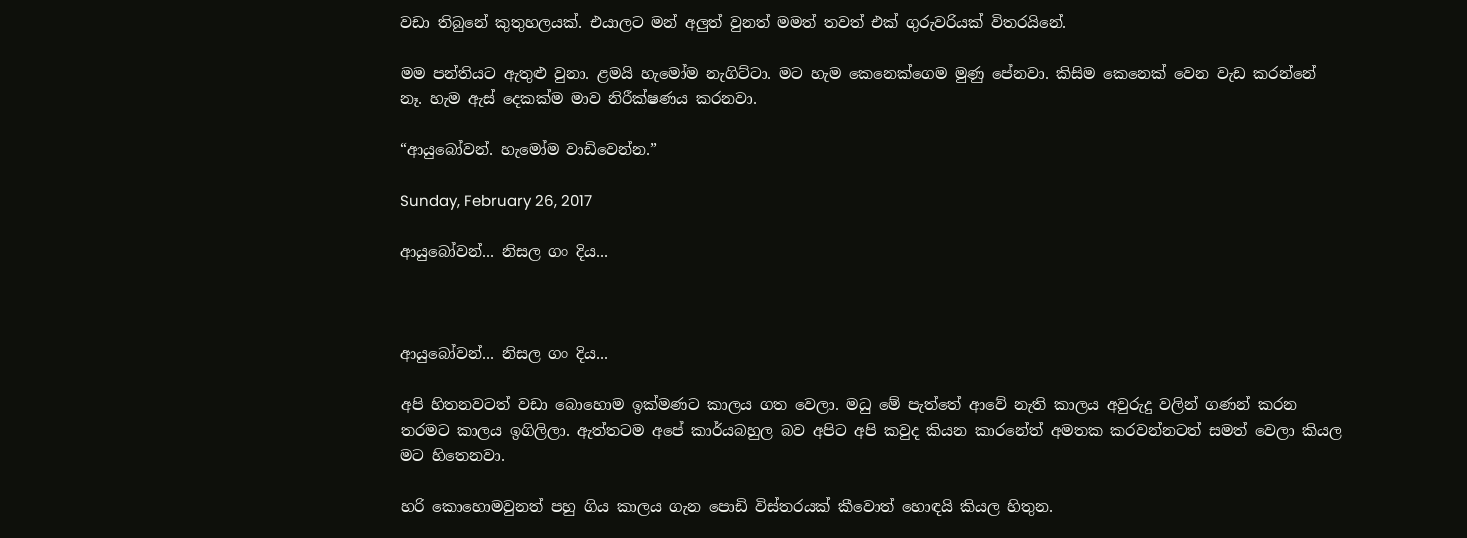වඩා තිබුනේ කුතුහලයක්. එයාලට මන් අලුත් වුනත් මමත් තවත් එක් ගුරුවරියක් විතරයිනේ.

මම පන්තියට ඇතුළු වුනා. ළමයි හැමෝම නැගිට්ටා. මට හැම කෙනෙක්ගෙම මුණු පේනවා. කිසිම කෙනෙක් වෙන වැඩ කරන්නේ නෑ. හැම ඇස් දෙකක්ම මාව නිරීක්ෂණය කරනවා.

“ආයුබෝවන්. හැමෝම වාඩිවෙන්න.”

Sunday, February 26, 2017

ආයුබෝවන්... නිසල ගං දිය...



ආයුබෝවන්... නිසල ගං දිය...

අපි හිතනවටත් වඩා බොහොම ඉක්මණට කාලය ගත වෙලා. මධු මේ පැත්තේ ආවේ නැති කාලය අවුරුදු වලින් ගණන් කරන තරමට කාලය ඉගිලිලා. ඇත්තටම අපේ කාර්යබහුල බව අපිට අපි කවුද කියන කාරනේත් අමතක කරවන්නටත් සමත් වෙලා කියල මට හිතෙනවා.

හරි කොහොමවුනත් පහු ගිය කාලය ගැන පොඩි විස්තරයක් කීවොත් හොඳයි කියල හිතුන.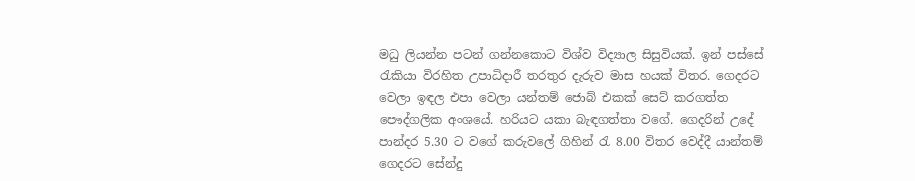මධු ලියන්න පටන් ගන්නකොට විශ්ව විද්‍යාල සිසුවියක්. ඉන් පස්සේ රැකියා විරහිත උපාධිදාරී තරතුර දැරුව මාස හයක් විතර. ගෙදරට වෙලා ඉඳල එපා වෙලා යන්තම් ජොබ් එකක් සෙට් කරගත්ත පෞද්ගලික අංශයේ. හරියට යකා බැඳගත්තා වගේ. ගෙදරින් උදේ පාන්දර 5.30 ට වගේ කරුවලේ ගිහින් රැ 8.00 විතර වෙද්දී යාන්තම් ගෙදරට සේන්දු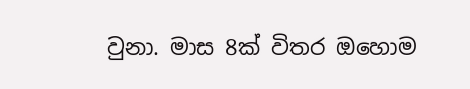වුනා. මාස 8ක් විතර ඔහොම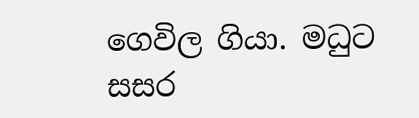ගෙවිල ගියා. මධුට සසර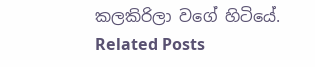කලකිරිලා වගේ හිටියේ.
Related Posts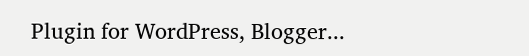Plugin for WordPress, Blogger...